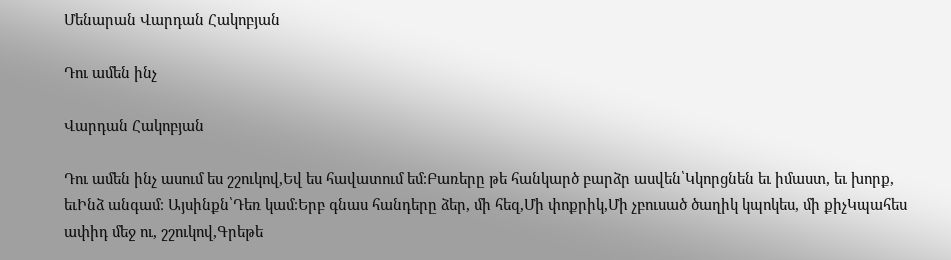Մենարան Վարդան Հակոբյան

Դու ամեն ինչ

Վարդան Հակոբյան

Դու ամեն ինչ ասում ես շշուկով,Եվ ես հավատում եմ։Բառերը թե հանկարծ բարձր ասվեն՝Կկորցնեն եւ իմաստ, եւ խորք, եւԻնձ անգամ։ Այսինքն՝Դեռ կամ։Երբ գնաս հանդերը ձեր, մի հեզ,Մի փոքրիկ,Մի չբուսած ծաղիկ կպոկես, մի քիչԿպահես ափիդ մեջ ու, շշուկով,Գրեթե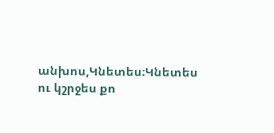անխոս,Կնետես։Կնետես ու կշրջես քո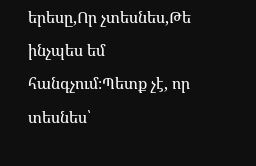երեսը,Որ չտեսնես,Թե ինչպես եմ հանգչում։Պետք չէ, որ տեսնես՝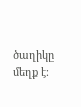ծաղիկը մեղք է։